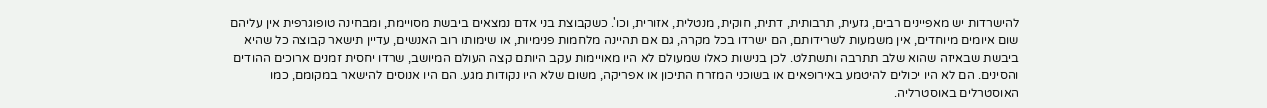להישרדות יש מאפיינים רבים, גזעית, תרבותית, דתית, חוקית, מנטלית, אזורית, וכו'. כשקבוצת בני אדם נמצאים ביבשת מסויימת, ומבחינה טופוגרפית אין עליהם שום איומים מיוחדים, אין משמעות לשרידותם, הם ישרדו בכל מקרה, גם אם תהיינה מלחמות פנימיות, או שימותו רוב האנשים, עדיין תישאר קבוצה כל שהיא ביבשת שבאיזה שהוא שלב תתרבה ותשתלט. לכן בנישות כאלו שמעולם לא היו מאויימות עקב היותם קצה העולם המיושב, שרדו יחסית זמנים ארוכים ההודים והסינים. הם לא היו יכולים להיטמע באירופאים או בשוכני המזרח התיכון או אפריקה, משום שלא היו נקודות מגע. הם היו אנוסים להישאר במקומם, כמו האוסטרלים באוסטרליה.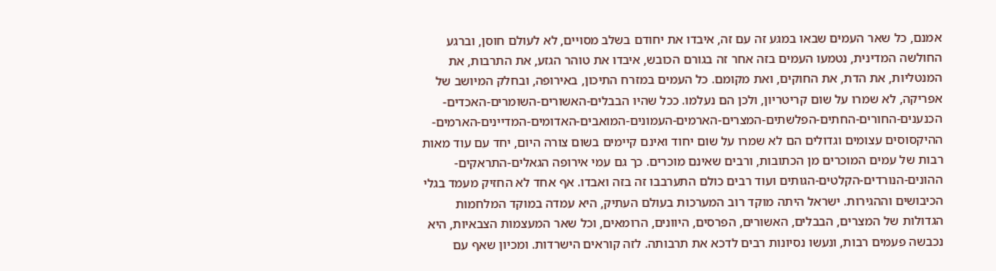אמנם, כל שאר העמים שבאו במגע זה עם זה, איבדו את יחודם בשלב מסויים, לא לעולם חוסן, וברגע החולשה המדינית, נטמעו העמים בזה אחר זה בגורם הכובש, איבדו את טוהר הגזע, את התרבות, את המנטליות, את הדת, את החוקים, ואת מקומם. כל העמים במזרח התיכון, באירופה, ובחלק המיושב של אפריקה, לא שמרו על שום קריטריון, ולכן הם נעלמו. ככל שהיו הבבלים-האשורים-השומרים-האכדים-הכנענים-החורים-החתים-הפלשתים-המצרים-הארמים-העמונים-המואבים-האדומים-המדיינים-הארמים-ההיקסוסים עצומים וגדולים הם לא שמרו על שום יחוד ואינם קיימים בשום צורה היום, יחד עם עוד מאות רבות של עמים המוכרים מן הכתובות, ורבים שאינם מוכרים. כך גם עמי אירופה הגאלים-התראקים-ההונים-הנורדים-הקלטים-הגותים ועוד רבים כולם התערבבו זה בזה ואבדו. אף אחד לא החזיק מעמד בגלי הכיבושים וההגירות. ישראל היתה מוקד רוב המערכות בעולם העתיק, היא עמדה במוקד המלחמות הגדולות של המצרים, הבבלים, האשורים, הפרסים, היוונים, הרומאים, וכל שאר המעצמות הצבאיות, היא נכבשה פעמים רבות, ונעשו נסיונות רבים לדכא את תרבותה. לזה קוראים הישרדות. ומכיון שאף עם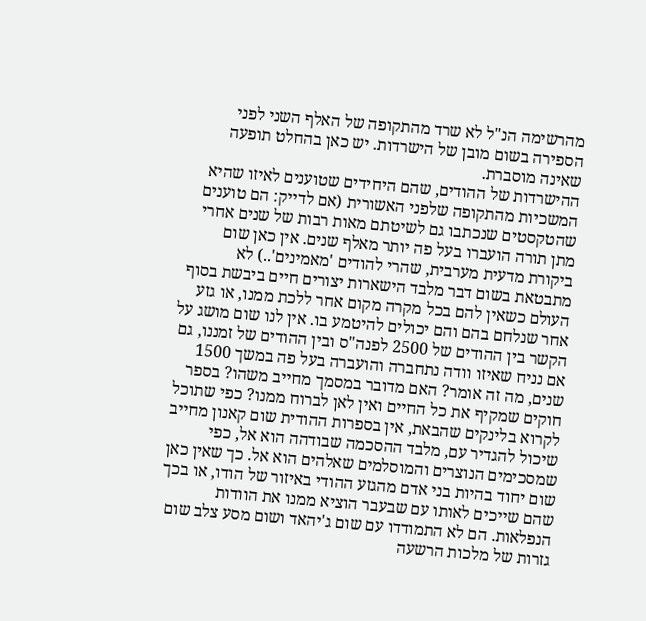מהרשימה הנ"ל לא שרד מהתקופה של האלף השני לפני הספירה בשום מובן של הישרדות. יש כאן בהחלט תופעה שאינה מוסברת.
ההישרדות של ההודים, שהם היחידים שטוענים לאיזו שהיא המשכיות מהתקופה שלפני האשורית (אם לדייק: הם טוענים שהטקסטים שנכתבו גם לשיטתם מאות רבות של שנים אחרי מתן תורה הועברו בעל פה יותר מאלף שנים. אין כאן שום ביקורת מדעית מערבית, שהרי להודים 'מאמינים'..) לא מתבטאת בשום דבר מלבד הישארות יצורים חיים ביבשת בסוף העולם כשאין להם בכל מקרה מקום אחר ללכת ממנו, או גזע אחר שנלחם בהם והם יכולים להיטמע בו. אין לנו שום מושג על הקשר בין ההודים של 2500 לפנה"ס ובין ההודים של זמננו, גם אם נניח שאיזו וודה נתחברה והועברה בעל פה במשך 1500 שנים, מה זה אומר? האם מדובר במסמך מחייב משהו? בספר חוקים שמקיף את כל החיים ואין לאן לברוח ממנו? כפי שתוכל לקרוא בלינקים שהבאת, אין בספרות ההודית שום קאנון מחייב שיכול להגדיר עם, מלבד ההסכמה שבודהה הוא אל, כפי שמסכימים הנוצרים והמוסלמים שאלהים הוא אל. כך שאין כאן שום יחוד בהיות בני אדם מהגזע ההודי באיזור של הודו, או בכך שהם שייכים לאותו עם שבעבר הוציא ממנו את הוודות הנפלאות. הם לא התמודדו עם שום ג'יהאד ושום מסע צלב שום גזרות של מלכות הרשעה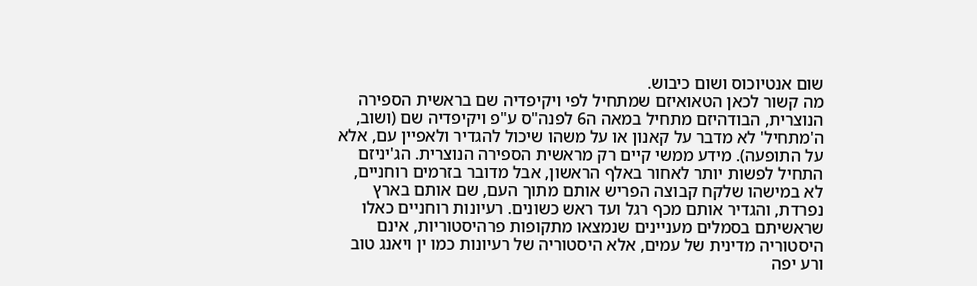שום אנטיוכוס ושום כיבוש.
מה קשור לכאן הטאואיזם שמתחיל לפי ויקיפדיה שם בראשית הספירה הנוצרית, הבודהיזם מתחיל במאה ה6 לפנה"ס ע"פ ויקיפדיה שם (ושוב, ה'מתחיל' לא מדבר על קאנון או על משהו שיכול להגדיר ולאפיין עם, אלא על התופעה). מידע ממשי קיים רק מראשית הספירה הנוצרית. הג'יניזם התחיל לפשות יותר לאחור באלף הראשון, אבל מדובר בזרמים רוחניים, לא במישהו שלקח קבוצה הפריש אותם מתוך העם, שם אותם בארץ נפרדת, והגדיר אותם מכף רגל ועד ראש כשונים. רעיונות רוחניים כאלו שראשיתם בסמלים מעניינים שנמצאו מתקופות פרהיסטוריות, אינם היסטוריה מדינית של עמים, אלא היסטוריה של רעיונות כמו ין ויאנג טוב ורע יפה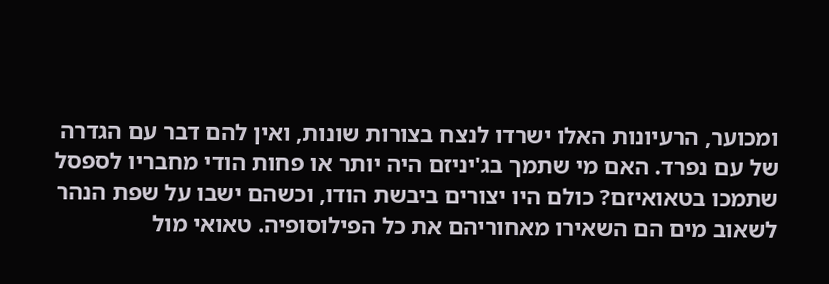ומכוער, הרעיונות האלו ישרדו לנצח בצורות שונות, ואין להם דבר עם הגדרה של עם נפרד. האם מי שתמך בג'יניזם היה יותר או פחות הודי מחבריו לספסל שתמכו בטאואיזם? כולם היו יצורים ביבשת הודו, וכשהם ישבו על שפת הנהר לשאוב מים הם השאירו מאחוריהם את כל הפילוסופיה. טאואי מול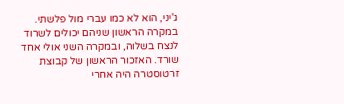ג'יני, הוא לא כמו עברי מול פלשתי. במקרה הראשון שניהם יכולים לשרוד לנצח בשלוה, ובמקרה השני אולי אחד שורד. האזכור הראשון של קבוצת זרטוסטרה היה אחרי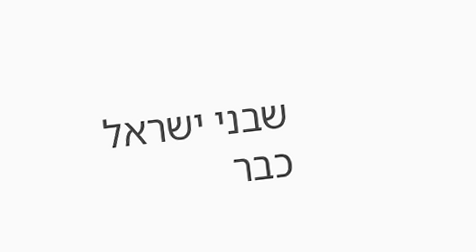שבני ישראל כבר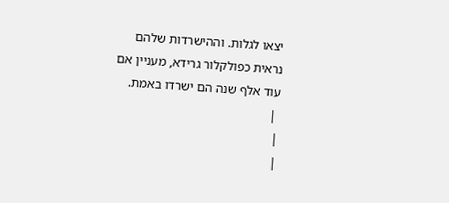יצאו לגלות. וההישרדות שלהם נראית כפולקלור גרידא, מעניין אם עוד אלף שנה הם ישרדו באמת.
 |
|
|